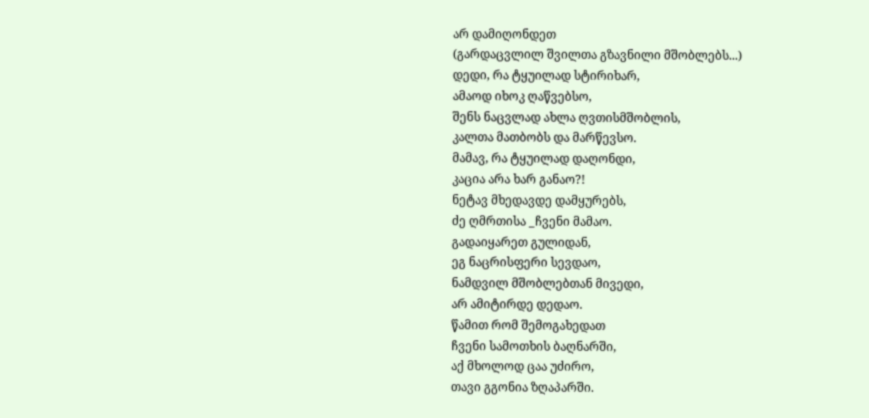არ დამიღონდეთ
(გარდაცვლილ შვილთა გზავნილი მშობლებს...)
დედი, რა ტყუილად სტირიხარ,
ამაოდ იხოკ ღაწვებსო,
შენს ნაცვლად ახლა ღვთისმშობლის,
კალთა მათბობს და მარწევსო.
მამავ, რა ტყუილად დაღონდი,
კაცია არა ხარ განაო?!
ნეტავ მხედავდე დამყურებს,
ძე ღმრთისა _ჩვენი მამაო.
გადაიყარეთ გულიდან,
ეგ ნაცრისფერი სევდაო,
ნამდვილ მშობლებთან მივედი,
არ ამიტირდე დედაო.
წამით რომ შემოგახედათ
ჩვენი სამოთხის ბაღნარში,
აქ მხოლოდ ცაა უძირო,
თავი გგონია ზღაპარში.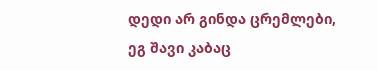დედი არ გინდა ცრემლები,
ეგ შავი კაბაც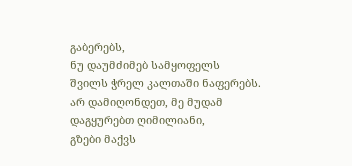გაბერებს,
ნუ დაუმძიმებ სამყოფელს
შვილს ჭრელ კალთაში ნაფერებს.
არ დამიღონდეთ, მე მუდამ
დაგყურებთ ღიმილიანი,
გზები მაქვს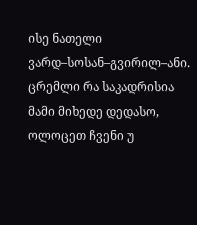ისე ნათელი
ვარდ–სოსან–გვირილ–ანი.
ცრემლი რა საკადრისია
მამი მიხედე დედასო,
ოლოცეთ ჩვენი უ